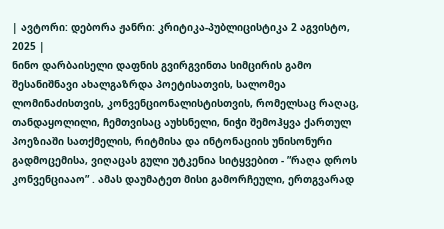| ავტორი: დებორა ჟანრი: კრიტიკა-პუბლიცისტიკა 2 აგვისტო, 2025 |
ნინო დარბაისელი დაფნის გვირგვინთა სიმცირის გამო
შესანიშნავი ახალგაზრდა პოეტისათვის, სალომეა ლომინაძისთვის, კონვენციონალისტისთვის, რომელსაც რაღაც, თანდაყოლილი, ჩემთვისაც აუხსნელი, ნიჭი შემოჰყვა ქართულ პოეზიაში სათქმელის, რიტმისა და ინტონაციის უნისონური გადმოცემისა, ვიღაცას გული უტკენია სიტყვებით - ”რაღა დროს კონვენციააო” . ამას დაუმატეთ მისი გამორჩეული, ერთგვარად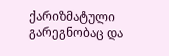ქარიზმატული გარეგნობაც და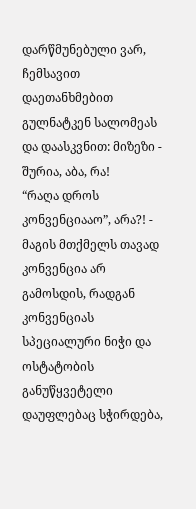დარწმუნებული ვარ, ჩემსავით დაეთანხმებით გულნატკენ სალომეას და დაასკვნით: მიზეზი - შურია, აბა, რა!
“რაღა დროს კონვენციააო”, არა?! - მაგის მთქმელს თავად კონვენცია არ გამოსდის, რადგან კონვენციას სპეციალური ნიჭი და ოსტატობის განუწყვეტელი დაუფლებაც სჭირდება,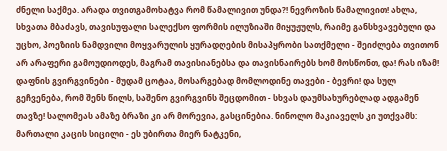ძნელი საქმეა. არადა თვითგამოხატვა რომ წამალივით უნდა?! ნევროზის წამალივით! ახლა, სხვათა მბაძავს, თავისუფალი სალექსო ფორმის ილუზიაში მიყუჟულს, რაიმე განსხვავებული და უცხო, პოეზიის ნამდვილი მოყვარულის ყურადღების მისაპყრობი სათქმელი - შეიძლება თვითონ არ არაფერი გამოუდიოდეს, მაგრამ თავისიანებსა და თავისნაირებს ხომ მოსწონთ, და! რას იზამ! დაფნის გვირგვინები - მუდამ ცოტაა, მოსარგებად მომლოდინე თავები - ბევრი! და სულ გეჩვენება, რომ შენს წილს, საშენო გვირგვინს შეცდომით - სხვას დაუმსახურებლად ადგამენ თავზე! სალომეას ამაზე ბრაზი კი არ მორევია, გასცინებია. ნინოლო მაკიაველს კი უთქვამს: მართალი კაცის სიცილი - ეს უბირთა მიერ ნატკენი,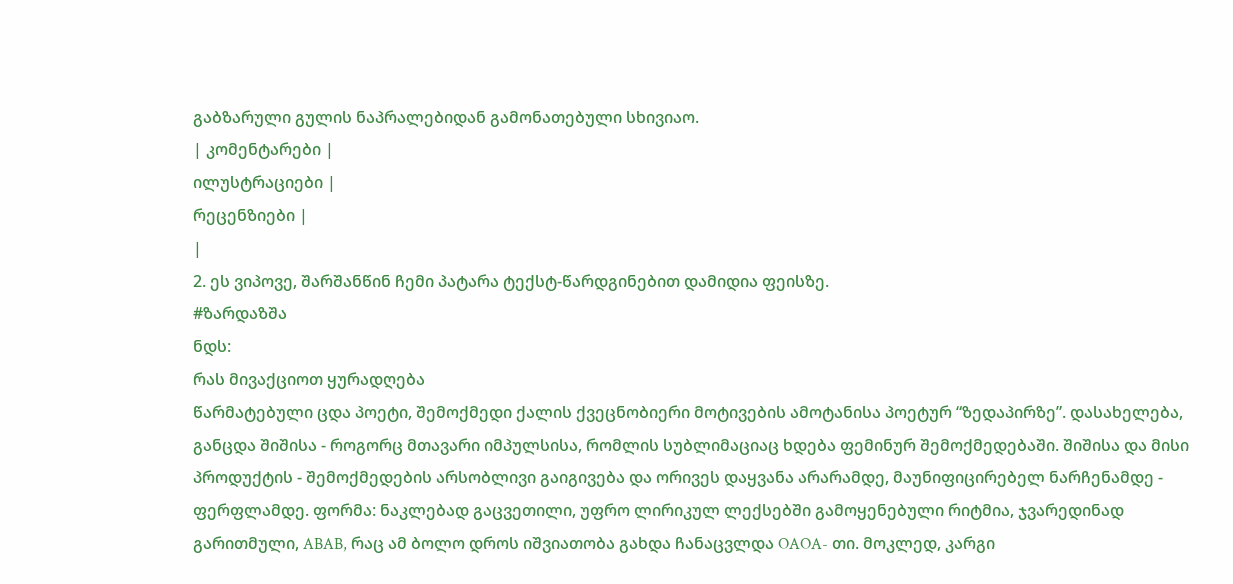გაბზარული გულის ნაპრალებიდან გამონათებული სხივიაო.
| კომენტარები |
ილუსტრაციები |
რეცენზიები |
|
2. ეს ვიპოვე, შარშანწინ ჩემი პატარა ტექსტ-წარდგინებით დამიდია ფეისზე.
#ზარდაზშა
ნდს:
რას მივაქციოთ ყურადღება
წარმატებული ცდა პოეტი, შემოქმედი ქალის ქვეცნობიერი მოტივების ამოტანისა პოეტურ “ზედაპირზე”. დასახელება, განცდა შიშისა - როგორც მთავარი იმპულსისა, რომლის სუბლიმაციაც ხდება ფემინურ შემოქმედებაში. შიშისა და მისი პროდუქტის - შემოქმედების არსობლივი გაიგივება და ორივეს დაყვანა არარამდე, მაუნიფიცირებელ ნარჩენამდე - ფერფლამდე. ფორმა: ნაკლებად გაცვეთილი, უფრო ლირიკულ ლექსებში გამოყენებული რიტმია, ჯვარედინად გარითმული, ABAB, რაც ამ ბოლო დროს იშვიათობა გახდა ჩანაცვლდა OAOA- თი. მოკლედ, კარგი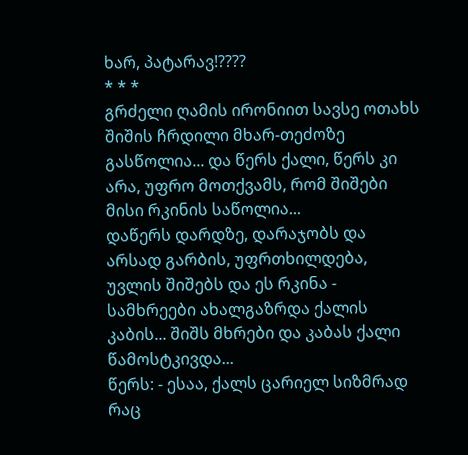ხარ, პატარავ!????
* * *
გრძელი ღამის ირონიით სავსე ოთახს შიშის ჩრდილი მხარ-თეძოზე გასწოლია... და წერს ქალი, წერს კი არა, უფრო მოთქვამს, რომ შიშები მისი რკინის საწოლია...
დაწერს დარდზე, დარაჯობს და არსად გარბის, უფრთხილდება, უვლის შიშებს და ეს რკინა - სამხრეები ახალგაზრდა ქალის კაბის... შიშს მხრები და კაბას ქალი წამოსტკივდა...
წერს: - ესაა, ქალს ცარიელ სიზმრად რაც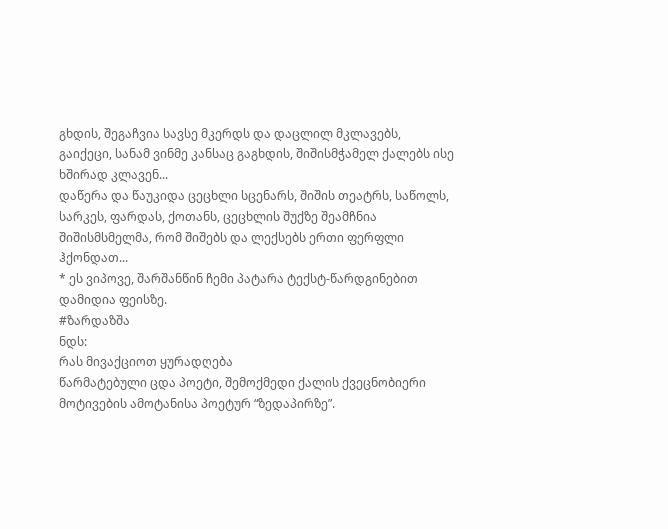გხდის, შეგაჩვია სავსე მკერდს და დაცლილ მკლავებს, გაიქეცი, სანამ ვინმე კანსაც გაგხდის, შიშისმჭამელ ქალებს ისე ხშირად კლავენ...
დაწერა და წაუკიდა ცეცხლი სცენარს, შიშის თეატრს, საწოლს, სარკეს, ფარდას, ქოთანს, ცეცხლის შუქზე შეამჩნია შიშისმსმელმა, რომ შიშებს და ლექსებს ერთი ფერფლი ჰქონდათ...
* ეს ვიპოვე, შარშანწინ ჩემი პატარა ტექსტ-წარდგინებით დამიდია ფეისზე.
#ზარდაზშა
ნდს:
რას მივაქციოთ ყურადღება
წარმატებული ცდა პოეტი, შემოქმედი ქალის ქვეცნობიერი მოტივების ამოტანისა პოეტურ “ზედაპირზე”.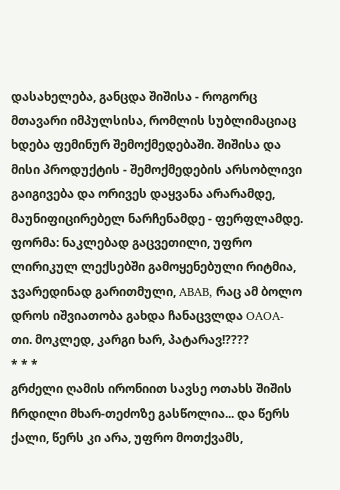დასახელება, განცდა შიშისა - როგორც მთავარი იმპულსისა, რომლის სუბლიმაციაც ხდება ფემინურ შემოქმედებაში. შიშისა და მისი პროდუქტის - შემოქმედების არსობლივი გაიგივება და ორივეს დაყვანა არარამდე, მაუნიფიცირებელ ნარჩენამდე - ფერფლამდე. ფორმა: ნაკლებად გაცვეთილი, უფრო ლირიკულ ლექსებში გამოყენებული რიტმია, ჯვარედინად გარითმული, ABAB, რაც ამ ბოლო დროს იშვიათობა გახდა ჩანაცვლდა OAOA- თი. მოკლედ, კარგი ხარ, პატარავ!????
* * *
გრძელი ღამის ირონიით სავსე ოთახს შიშის ჩრდილი მხარ-თეძოზე გასწოლია... და წერს ქალი, წერს კი არა, უფრო მოთქვამს,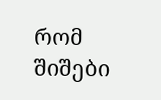რომ შიშები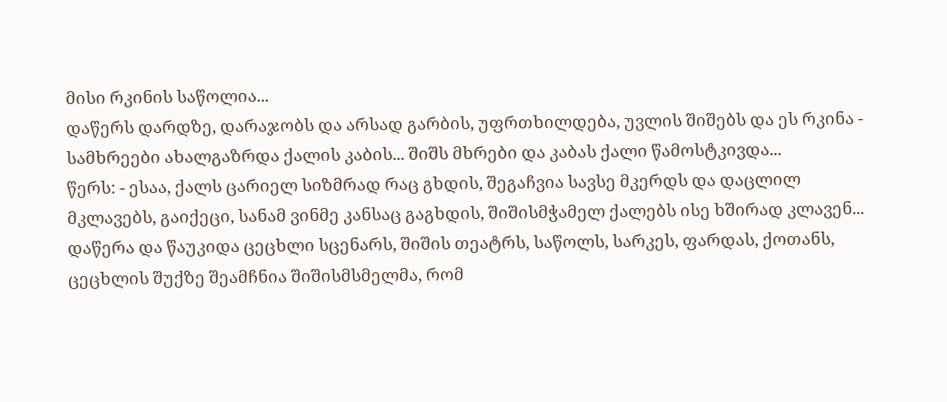მისი რკინის საწოლია...
დაწერს დარდზე, დარაჯობს და არსად გარბის, უფრთხილდება, უვლის შიშებს და ეს რკინა - სამხრეები ახალგაზრდა ქალის კაბის... შიშს მხრები და კაბას ქალი წამოსტკივდა...
წერს: - ესაა, ქალს ცარიელ სიზმრად რაც გხდის, შეგაჩვია სავსე მკერდს და დაცლილ მკლავებს, გაიქეცი, სანამ ვინმე კანსაც გაგხდის, შიშისმჭამელ ქალებს ისე ხშირად კლავენ...
დაწერა და წაუკიდა ცეცხლი სცენარს, შიშის თეატრს, საწოლს, სარკეს, ფარდას, ქოთანს, ცეცხლის შუქზე შეამჩნია შიშისმსმელმა, რომ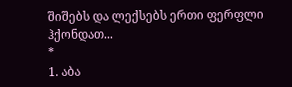შიშებს და ლექსებს ერთი ფერფლი ჰქონდათ...
*
1. აბა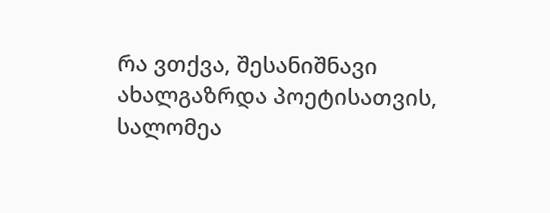რა ვთქვა, შესანიშნავი ახალგაზრდა პოეტისათვის, სალომეა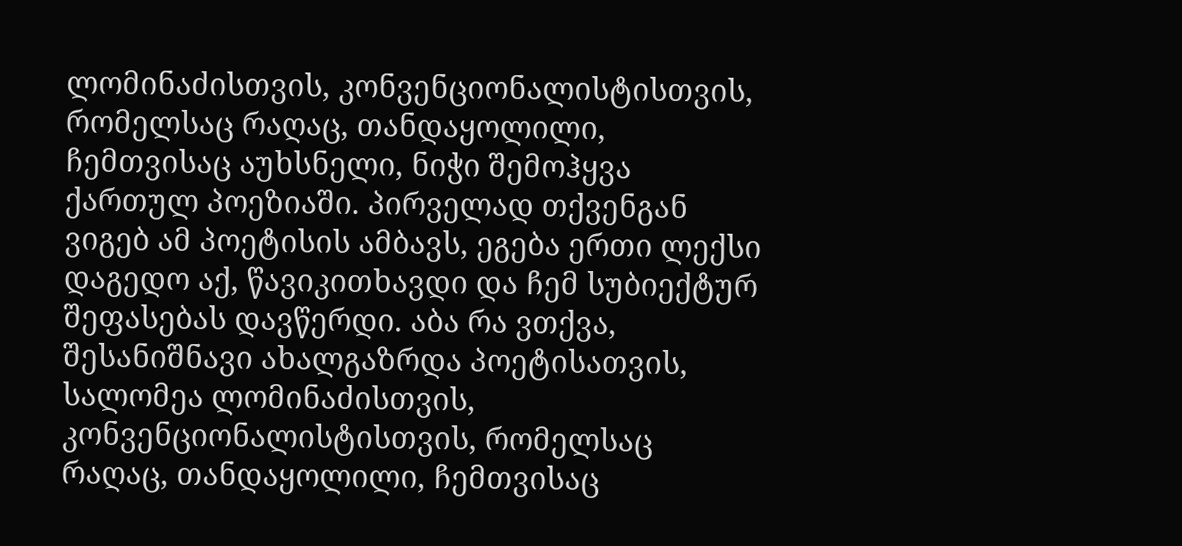ლომინაძისთვის, კონვენციონალისტისთვის, რომელსაც რაღაც, თანდაყოლილი, ჩემთვისაც აუხსნელი, ნიჭი შემოჰყვა ქართულ პოეზიაში. პირველად თქვენგან ვიგებ ამ პოეტისის ამბავს, ეგება ერთი ლექსი დაგედო აქ, წავიკითხავდი და ჩემ სუბიექტურ შეფასებას დავწერდი. აბა რა ვთქვა, შესანიშნავი ახალგაზრდა პოეტისათვის, სალომეა ლომინაძისთვის, კონვენციონალისტისთვის, რომელსაც რაღაც, თანდაყოლილი, ჩემთვისაც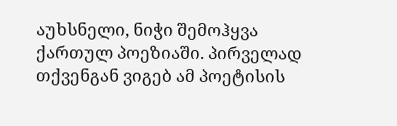აუხსნელი, ნიჭი შემოჰყვა ქართულ პოეზიაში. პირველად თქვენგან ვიგებ ამ პოეტისის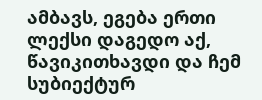ამბავს, ეგება ერთი ლექსი დაგედო აქ, წავიკითხავდი და ჩემ სუბიექტურ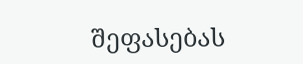შეფასებას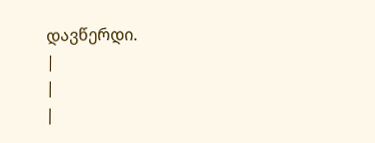დავწერდი.
|
|
|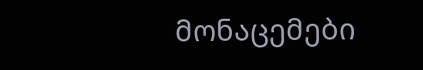მონაცემები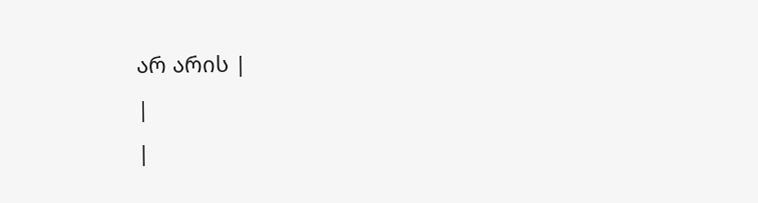არ არის |
|
|